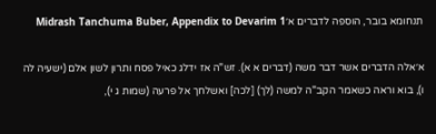תנחומא בובר, הוספה לדברים א׳Midrash Tanchuma Buber, Appendix to Devarim 1

א׳אלה הדברים אשר דבר משה (דברים א א). זש"ה אז ידלג כאיל פסח ותרון לשון אלם (ישעיה לה ו), בוא וראה כשאמר הקב"ה למשה (לך) [לכה] ואשלחך אל פרעה (שמות ג י),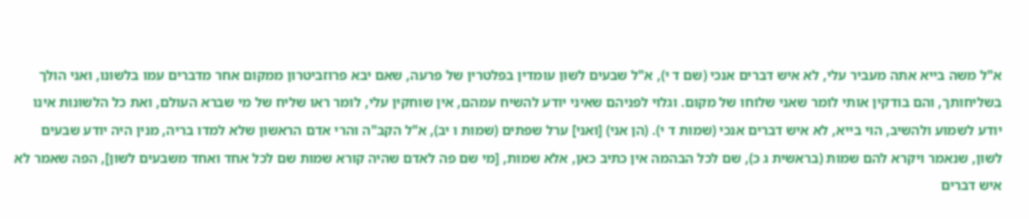א"ל משה בייא אתה מעביר עלי, לא איש דברים אנכי (שם ד י), א"ל שבעים לשון עומדין בפלטרין של פרעה, שאם יבא פרוזביטרון ממקום אחר מדברים עמו בלשונו, ואני הולך בשליחותך, והם בודקין אותי לומר שאני שלוחו של מקום. וגלוי לפניהם שאיני יודע להשיח עמהם, אין שוחקין עלי, לומר ראו שליח של מי שברא העולם, ואת כל הלשונות אינו יודע לשמוע ולהשיב, הוי בייא, לא איש דברים אנכי (שמות ד י). (הן אני) [ואני] ערל שפתים (שמות ו יב), א"ל הקב"ה והרי אדם הראשון שלא למדו בריה, מנין היה יודע שבעים לשון, שנאמר ויקרא להם שמות (בראשית ג כ), שם לכל הבהמה אין כתיב כאן, אלא שמות, [מי שם פה לאדם שהיה קורא שמות שם לכל אחד ואחד משבעים לשון], הפה שאמר לא איש דברים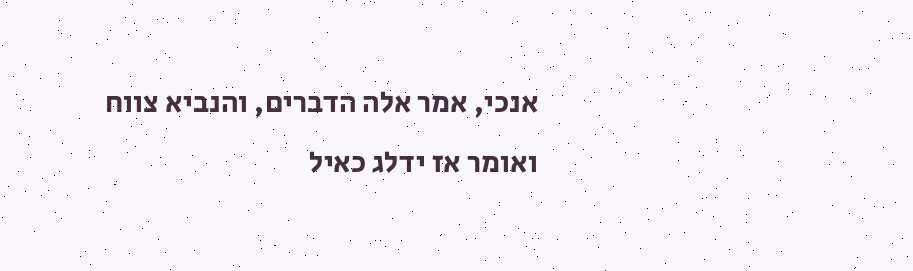אנכי, אמר אלה הדברים, והנביא צווח ואומר אז ידלג כאיל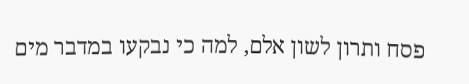פסח ותרון לשון אלם, למה כי נבקעו במדבר מים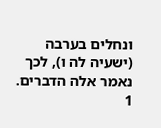ונחלים בערבה (ישעיה לה ו), לכך נאמר אלה הדברים.
1